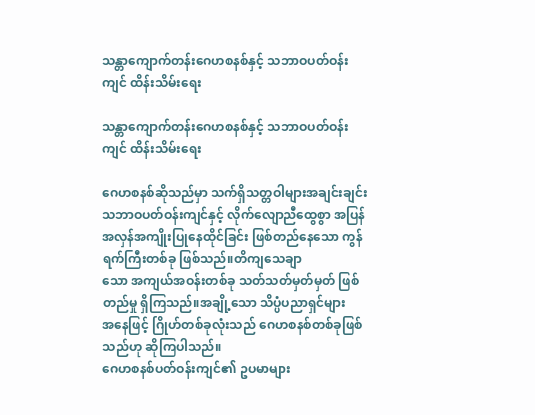သန္တာကျောက်တန်းဂေဟစနစ်နှင့် သဘာဝပတ်ဝန်းကျင် ထိန်းသိမ်းရေး

သန္တာကျောက်တန်းဂေဟစနစ်နှင့် သဘာဝပတ်ဝန်းကျင် ထိန်းသိမ်းရေး

ဂေဟစနစ်ဆိုသည်မှာ သက်ရှိသတ္တဝါများအချင်းချင်း သဘာဝပတ်ဝန်းကျင်နှင့် လိုက်လျောညီထွေစွာ အပြန်အလှန်အကျိုးပြုနေထိုင်ခြင်း ဖြစ်တည်နေသော ကွန်ရက်ကြီးတစ်ခု ဖြစ်သည်။တိကျသေချာ
သော အကျယ်အဝန်းတစ်ခု သတ်သတ်မှတ်မှတ် ဖြစ်တည်မှု ရှိကြသည်။အချို့သော သိပ္ပံပညာရှင်များ
အနေဖြင့် ဂြိုဟ်တစ်ခုလုံးသည် ဂေဟစနစ်တစ်ခုဖြစ်သည်ဟု ဆိုကြပါသည်။
ဂေဟစနစ်ပတ်ဝန်းကျင်၏ ဥပမာများ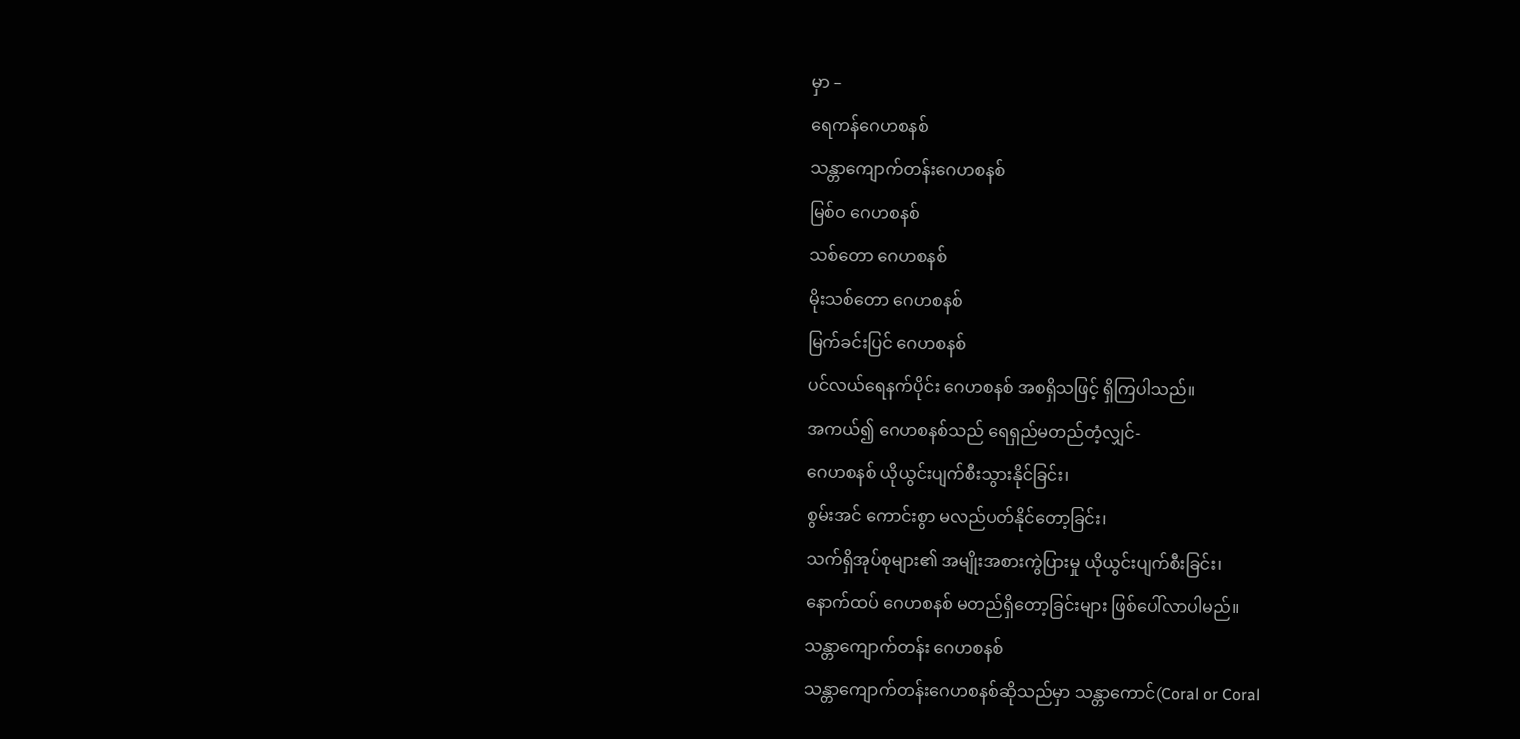မှာ –
ရေကန်ဂေဟစနစ်
သန္တာကျောက်တန်းဂေဟစနစ်
မြစ်ဝ ဂေဟစနစ်
သစ်တော ဂေဟစနစ်
မိုးသစ်တော ဂေဟစနစ်
မြက်ခင်းပြင် ဂေဟစနစ်
ပင်လယ်ရေနက်ပိုင်း ဂေဟစနစ် အစရှိသဖြင့် ရှိကြပါသည်။
အကယ်၍ ဂေဟစနစ်သည် ရေရှည်မတည်တံ့လျှင်-
ဂေဟစနစ် ယိုယွင်းပျက်စီးသွားနိုင်ခြင်း၊
စွမ်းအင် ကောင်းစွာ မလည်ပတ်နိုင်တော့ခြင်း၊
သက်ရှိအုပ်စုများ၏ အမျိုးအစားကွဲပြားမှု ယိုယွင်းပျက်စီးခြင်း၊
နောက်ထပ် ဂေဟစနစ် မတည်ရှိတော့ခြင်းများ ဖြစ်ပေါ်လာပါမည်။
သန္တာကျောက်တန်း ဂေဟစနစ်
သန္တာကျောက်တန်းဂေဟစနစ်ဆိုသည်မှာ သန္တာကောင်(Coral or Coral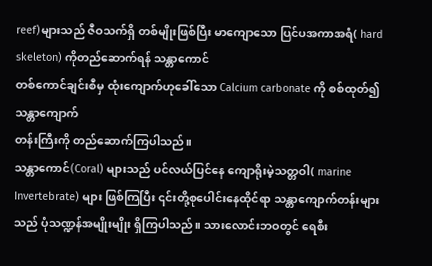reef)များသည် ဇီဝသက်ရှိ တစ်မျိုးဖြစ်ပြီး မာကျောသော ပြင်ပအကာအရံ( hard skeleton) ကိုတည်ဆောက်ရန် သန္တာကောင်
တစ်ကောင်ချင်းစီမှ ထုံးကျောက်ဟုခေါ်သော Calcium carbonate ကို စစ်ထုတ်၍ သန္တာကျောက်
တန်းကြီးကို တည်ဆောက်ကြပါသည်။
သန္တာကောင်(Coral) များသည် ပင်လယ်ပြင်နေ ကျောရိုးမဲ့သတ္တဝါ( marine Invertebrate) များ ဖြစ်ကြပြီး ၎င်းတို့စုပေါင်းနေထိုင်ရာ သန္တာကျောက်တန်းများသည် ပုံသဏ္ဍန်အမျိုးမျိုး ရှိကြပါသည်။ သားလောင်းဘဝတွင် ရေစီး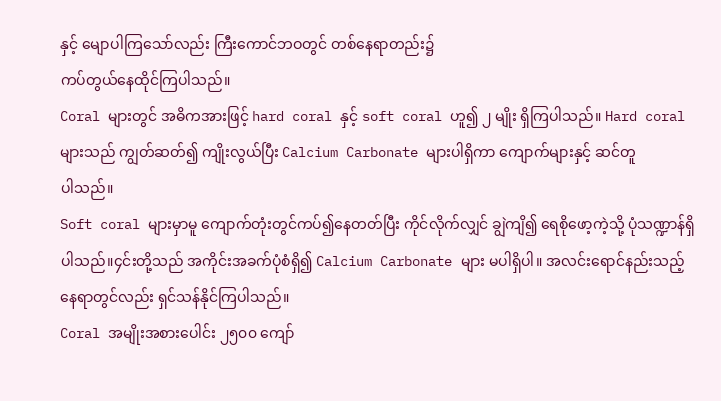နှင့် မျောပါကြသော်လည်း ကြီးကောင်ဘဝတွင် တစ်နေရာတည်း၌
ကပ်တွယ်နေထိုင်ကြပါသည်။
Coral များတွင် အဓိကအားဖြင့် hard coral နှင့် soft coral ဟူ၍ ၂ မျိုး ရှိကြပါသည်။ Hard coral များသည် ကျွတ်ဆတ်၍ ကျိုးလွယ်ပြီး Calcium Carbonate များပါရှိကာ ကျောက်များနှင့် ဆင်တူ
ပါသည်။
Soft coral များမှာမူ ကျောက်တုံးတွင်ကပ်၍နေတတ်ပြီး ကိုင်လိုက်လျှင် ချွဲကျိ၍ ရေစိုဖော့ကဲ့သို့ ပုံသဏ္ဍာန်ရှိပါသည်။၄င်းတို့သည် အကိုင်းအခက်ပုံစံရှိ၍ Calcium Carbonate များ မပါရှိပါ။ အလင်းရောင်နည်းသည့်နေရာတွင်လည်း ရှင်သန်နိုင်ကြပါသည်။
Coral အမျိုးအစားပေါင်း ၂၅၀၀ ကျော်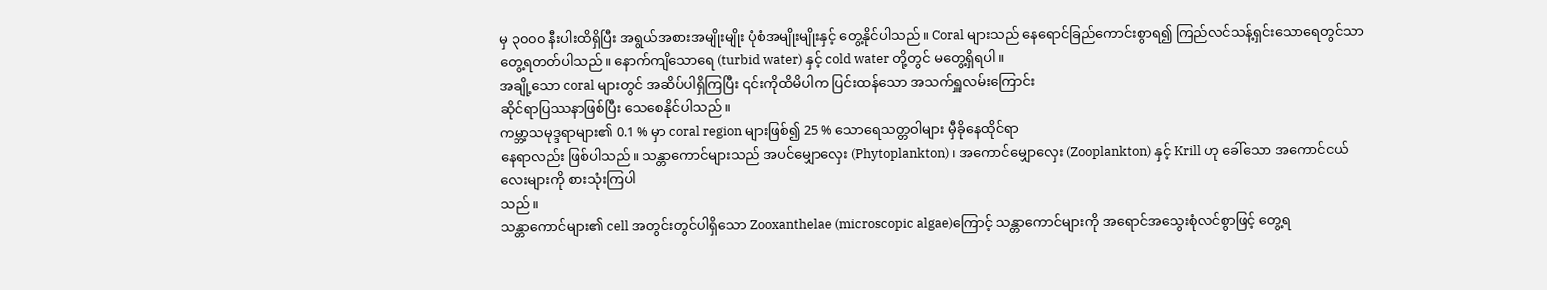မှ ၃၀၀၀ နီးပါးထိရှိပြီး အရွယ်အစားအမျိုးမျိုး ပုံစံအမျိုးမျိုးနှင့် တွေ့နိုင်ပါသည်။ Coral များသည် နေရောင်ခြည်ကောင်းစွာရ၍ ကြည်လင်သန့်ရှင်းသောရေတွင်သာ တွေ့ရတတ်ပါသည်။ နောက်ကျိသောရေ (turbid water) နှင့် cold water တို့တွင် မတွေ့ရှိရပါ။
အချို့သော coral များတွင် အဆိပ်ပါရှိကြပြီး ၎င်းကိုထိမိပါက ပြင်းထန်သော အသက်ရှူလမ်းကြောင်း
ဆိုင်ရာပြဿနာဖြစ်ပြီး သေစေနိုင်ပါသည်။
ကမ္ဘာ့သမုဒ္ဒရာများ၏ 0.1 % မှာ coral region များဖြစ်၍ 25 % သောရေသတ္တဝါများ မှီခိုနေထိုင်ရာ
နေရာလည်း ဖြစ်ပါသည်။ သန္တာကောင်များသည် အပင်မျှောလှေး (Phytoplankton) ၊ အကောင်မျှောလှေး (Zooplankton) နှင့် Krill ဟု ခေါ်သော အကောင်ငယ်လေးများကို စားသုံးကြပါ
သည်။
သန္တာကောင်များ၏ cell အတွင်းတွင်ပါရှိသော Zooxanthelae (microscopic algae)ကြောင့် သန္တာကောင်များကို အရောင်အသွေးစုံလင်စွာဖြင့် တွေ့ရ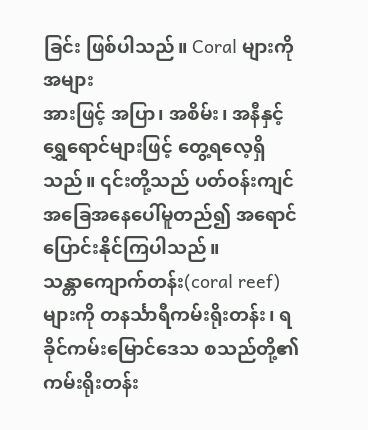ခြင်း ဖြစ်ပါသည်။ Coral များကို အများ
အားဖြင့် အပြာ၊ အစိမ်း၊ အနီနှင့် ရွှေရောင်များဖြင့် တွေ့ရလေ့ရှိသည်။ ၎င်းတို့သည် ပတ်ဝန်းကျင်
အခြေအနေပေါ်မူတည်၍ အရောင်ပြောင်းနိုင်ကြပါသည်။
သန္တာကျောက်တန်း(coral reef)များကို တနင်္သာရီကမ်းရိုးတန်း၊ ရခိုင်ကမ်းမြောင်ဒေသ စသည်တို့၏ ကမ်းရိုးတန်း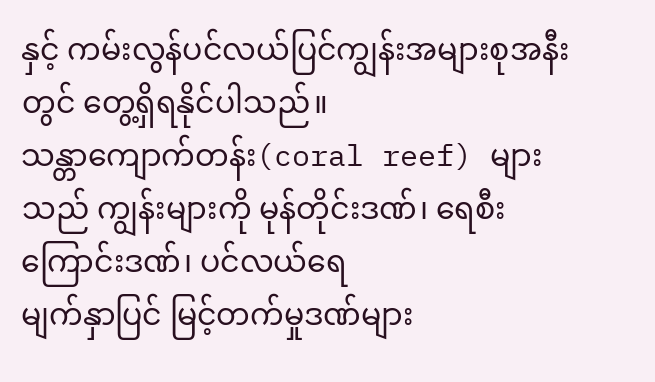နှင့် ကမ်းလွန်ပင်လယ်ပြင်ကျွန်းအများစုအနီးတွင် တွေ့ရှိရနိုင်ပါသည်။
သန္တာကျောက်တန်း(coral reef) များသည် ကျွန်းများကို မုန်တိုင်းဒဏ်၊ ရေစီးကြောင်းဒဏ်၊ ပင်လယ်ရေ
မျက်နှာပြင် မြင့်တက်မှုဒဏ်များ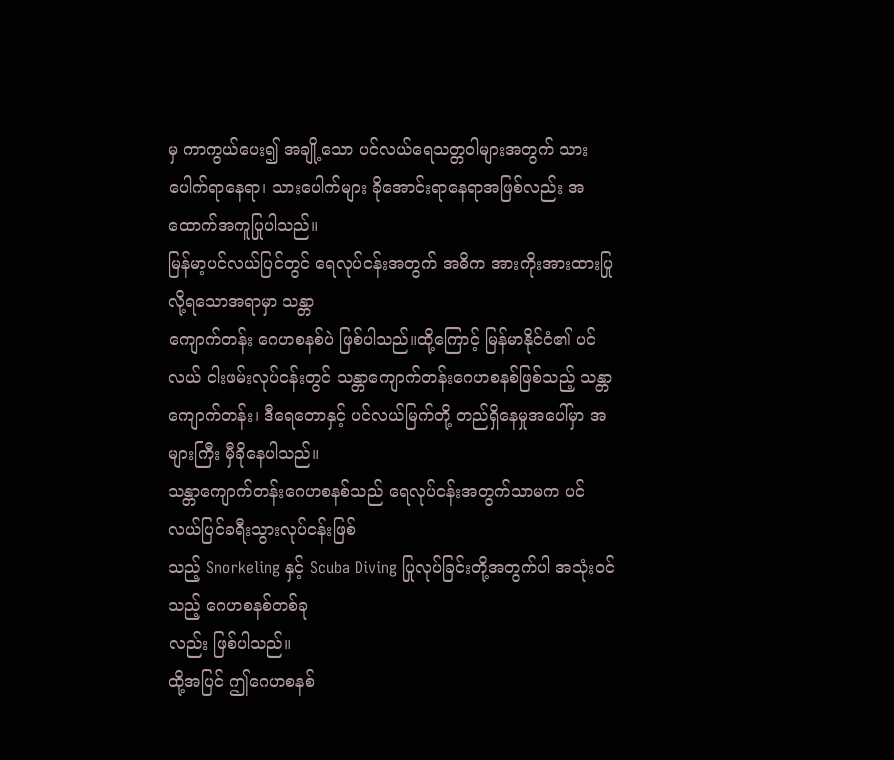မှ ကာကွယ်ပေး၍ အချို့သော ပင်လယ်ရေသတ္တဝါများအတွက် သားပေါက်ရာနေရာ၊ သားပေါက်များ ခိုအောင်းရာနေရာအဖြစ်လည်း အထောက်အကူပြုပါသည်။
မြန်မာ့ပင်လယ်ပြင်တွင် ရေလုပ်ငန်းအတွက် အဓိက အားကိုးအားထားပြုလို့ရသောအရာမှာ သန္တာ
ကျောက်တန်း ဂေဟစနစ်ပဲ ဖြစ်ပါသည်။ထို့ကြောင့် မြန်မာနိုင်ငံ၏ ပင်လယ် ငါးဖမ်းလုပ်ငန်းတွင် သန္တာကျောက်တန်းဂေဟစနစ်ဖြစ်သည့် သန္တာကျောက်တန်း၊ ဒီရေတောနှင့် ပင်လယ်မြက်တို့ တည်ရှိနေမှုအပေါ်မှာ အများကြီး မှီခိုနေပါသည်။
သန္တာကျောက်တန်းဂေဟစနစ်သည် ရေလုပ်ငန်းအတွက်သာမက ပင်လယ်ပြင်ခရီးသွားလုပ်ငန်းဖြစ်
သည့် Snorkeling နှင့် Scuba Diving ပြုလုပ်ခြင်းတို့အတွက်ပါ အသုံးဝင်သည့် ဂေဟစနစ်တစ်ခု
လည်း ဖြစ်ပါသည်။
ထို့အပြင် ဤဂေဟစနစ်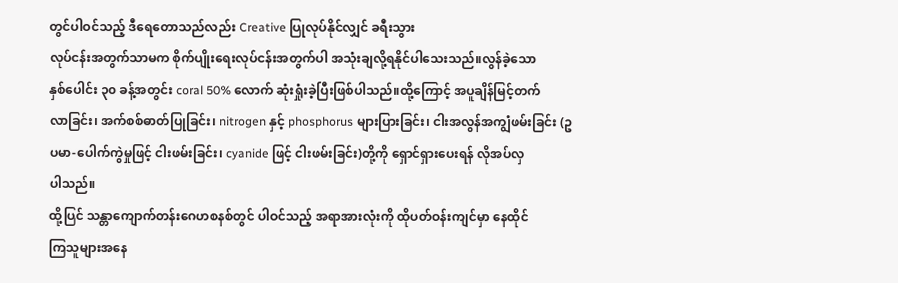တွင်ပါဝင်သည့် ဒီရေတောသည်လည်း Creative ပြုလုပ်နိုင်လျှင် ခရီးသွား
လုပ်ငန်းအတွက်သာမက စိုက်ပျိုးရေးလုပ်ငန်းအတွက်ပါ အသုံးချလို့ရနိုင်ပါသေးသည်။လွန်ခဲ့သော
နှစ်ပေါင်း ၃၀ ခန့်အတွင်း coral 50% လောက် ဆုံးရှုံးခဲ့ပြီးဖြစ်ပါသည်။ထို့ကြောင့် အပူချိန်မြင့်တက်
လာခြင်း၊ အက်စစ်ဓာတ်ပြုခြင်း၊ nitrogen နှင့် phosphorus များပြားခြင်း၊ ငါးအလွန်အကျွံဖမ်းခြင်း (ဥပမာ-ပေါက်ကွဲမှုဖြင့် ငါးဖမ်းခြင်း၊ cyanide ဖြင့် ငါးဖမ်းခြင်း)တို့ကို ရှောင်ရှားပေးရန် လိုအပ်လှ
ပါသည်။
ထို့ပြင် သန္တာကျောက်တန်းဂေဟစနစ်တွင် ပါဝင်သည့် အရာအားလုံးကို ထိုပတ်ဝန်းကျင်မှာ နေထိုင်
ကြသူများအနေ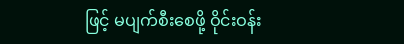ဖြင့် မပျက်စီးစေဖို့ ဝိုင်းဝန်း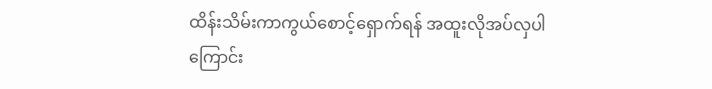ထိန်းသိမ်းကာကွယ်စောင့်ရှောက်ရန် အထူးလိုအပ်လှပါ
ကြောင်း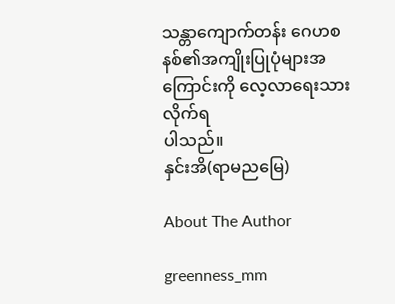သန္တာကျောက်တန်း ဂေဟစနစ်၏အကျိုးပြုပုံများအကြောင်းကို လေ့လာရေးသားလိုက်ရ
ပါသည်။
နှင်းအိ(ရာမညမြေ)

About The Author

greenness_mm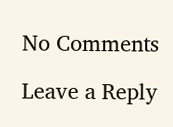No Comments

Leave a Reply